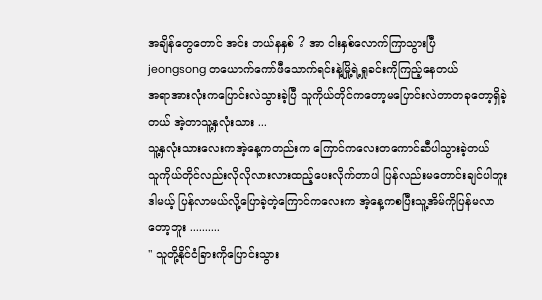အချိန်တွေတောင် အင်း ဘယ်နနှစ် ? အာ ငါးနှစ်လောက်ကြာသွားပြီ
jeongsong တယောက်ကော်ဖီသောက်ရင်းနဲ့မြို့ရဲ့ရှုခင်းကိုကြည့်နေတယ်
အရာအားလုံးကပြောင်းလဲသွားခဲ့ပြီ သူကိုယ်တိုင်ကတော့မပြောင်းလဲတာတခုတော့ရှိခဲ့တယ် အဲ့တာသူ့နှလုံးသား ...
သူ့နှလုံးသားလေးကအဲ့နေ့ကတည်းက ကြောင်ကလေးတကောင်ဆီပါသွားခဲ့တယ်
သူကိုယ်တိုင်လည်းလိုလိုလားလားထည့်ပေးလိုက်တာပါ ပြန်လည်းမတောင်းချင်ပါဘူး
ဒါမယ့် ပြန်လာမယ်လို့ပြောခဲ့တဲ့ကြောင်ကလေးက အဲ့နေ့ကစပြီးသူ့အိမ်ကိုပြန်မလာတော့ဘူး ..........
" သူတို့နိုင်ငံခြားကိုပြောင်းသွား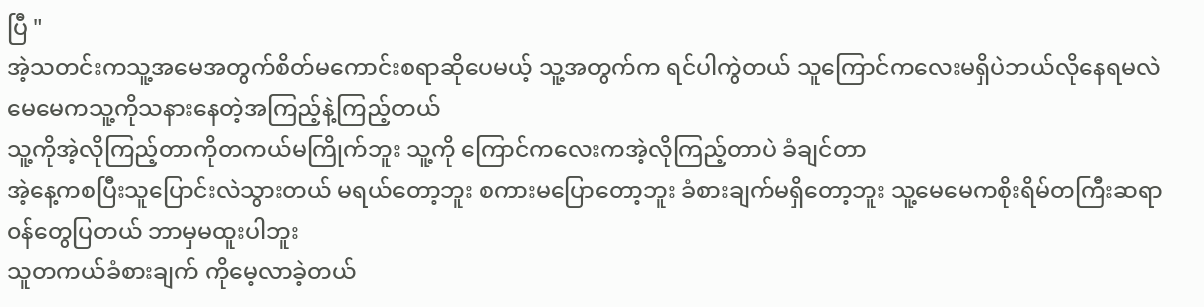ပြီ "
အဲ့သတင်းကသူ့အမေအတွက်စိတ်မကောင်းစရာဆိုပေမယ့် သူ့အတွက်က ရင်ပါကွဲတယ် သူကြောင်ကလေးမရှိပဲဘယ်လိုနေရမလဲ မေမေကသူ့ကိုသနားနေတဲ့အကြည့်နဲ့ကြည့်တယ်
သူ့ကိုအဲ့လိုကြည့်တာကိုတကယ်မကြိုက်ဘူး သူ့ကို ကြောင်ကလေးကအဲ့လိုကြည့်တာပဲ ခံချင်တာ
အဲ့နေ့ကစပြီးသူပြောင်းလဲသွားတယ် မရယ်တော့ဘူး စကားမပြောတော့ဘူး ခံစားချက်မရှိတော့ဘူး သူ့မေမေကစိုးရိမ်တကြီးဆရာ၀န်တွေပြတယ် ဘာမှမထူးပါဘူး
သူတကယ်ခံစားချက် ကိုမေ့လာခဲ့တယ်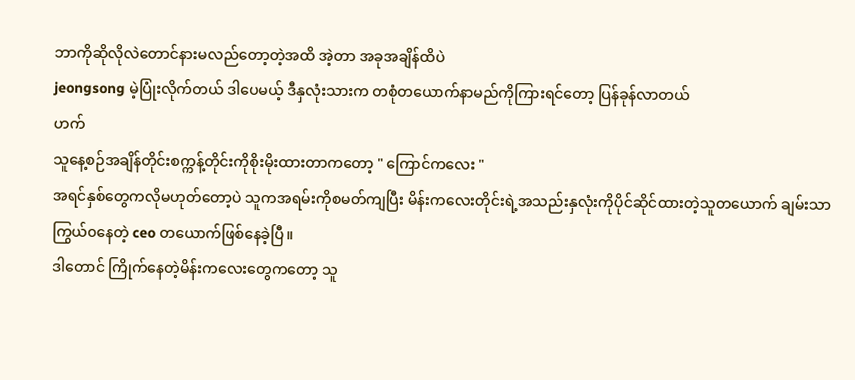ဘာကိုဆိုလိုလဲတောင်နားမလည်တော့တဲ့အထိ အဲ့တာ အခုအချိန်ထိပဲ
jeongsong မဲ့ပြုံးလိုက်တယ် ဒါပေမယ့် ဒီနှလုံးသားက တစုံတယောက်နာမည်ကိုကြားရင်တော့ ပြန်ခုန်လာတယ်
ဟက်
သူနေ့စဉ်အချိန်တိုင်းစက္ကန့်တိုင်းကိုစိုးမိုးထားတာကတော့ " ကြောင်ကလေး "
အရင်နှစ်တွေကလိုမဟုတ်တော့ပဲ သူကအရမ်းကိုစမတ်ကျပြီး မိန်းကလေးတိုင်းရဲ့အသည်းနှလုံးကိုပိုင်ဆိုင်ထားတဲ့သူတယောက် ချမ်းသာကြွယ်၀နေတဲ့ ceo တယောက်ဖြစ်နေခဲ့ပြီ။
ဒါတောင် ကြိုက်နေတဲ့မိန်းကလေးတွေကတော့ သူ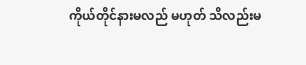ကိုယ်တိုင်နားမလည် မဟုတ် သိလည်းမ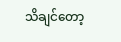သိချင်တော့